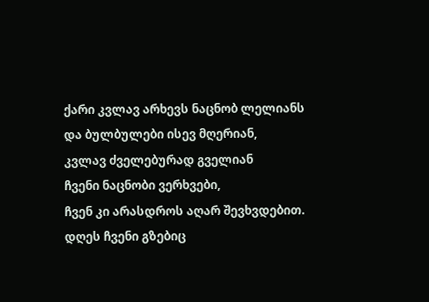ქარი კვლავ არხევს ნაცნობ ლელიანს
და ბულბულები ისევ მღერიან,
კვლავ ძველებურად გველიან
ჩვენი ნაცნობი ვერხვები,
ჩვენ კი არასდროს აღარ შევხვდებით.
დღეს ჩვენი გზებიც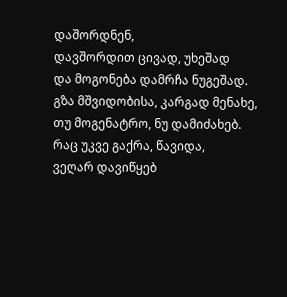დაშორდნენ,
დავშორდით ცივად, უხეშად
და მოგონება დამრჩა ნუგეშად.
გზა მშვიდობისა, კარგად მენახე,
თუ მოგენატრო, ნუ დამიძახებ.
რაც უკვე გაქრა, წავიდა,
ვეღარ დავიწყებ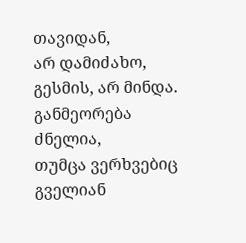თავიდან,
არ დამიძახო, გესმის, არ მინდა.
განმეორება ძნელია,
თუმცა ვერხვებიც გველიან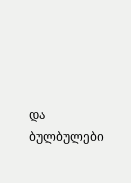და ბულბულები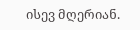ისევ მღერიან.